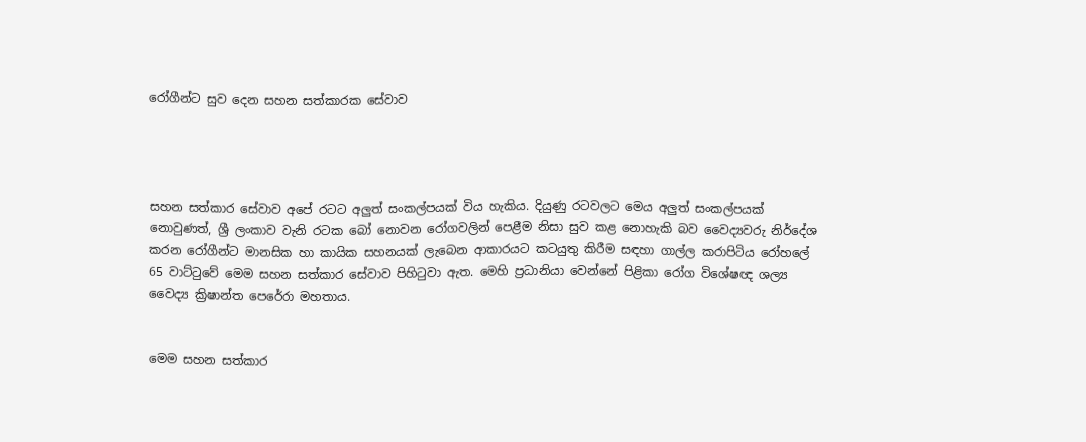රෝගීන්ට සුව දෙන සහන සත්කාරක සේවාව




සහන සත්කාර සේවාව අපේ රටට අලුත් සංකල්පයක් විය හැකිය. දියුණු රටවලට මෙය අලුත් සංකල්පයක් නොවුණත්, ශ්‍රී ලංකාව වැනි රටක බෝ නොවන රෝගවලින් පෙළීම නිසා සුව කළ නොහැකි බව වෛද්‍යවරු නිර්දේශ කරන රෝගීන්ට මානසික හා කායික සහනයක් ලැබෙන ආකාරයට කටයුතු කිරීම සඳහා ගාල්ල කරාපිටිය රෝහලේ 65 වාට්ටුවේ මෙම සහන සත්කාර සේවාව පිහිටුවා ඇත. මෙහි ප්‍රධානියා වෙන්නේ පිළිකා රෝග විශේෂඥ ශල්‍ය වෛද්‍ය ක්‍රිෂාන්ත පෙරේරා මහතාය.


මෙම සහන සත්කාර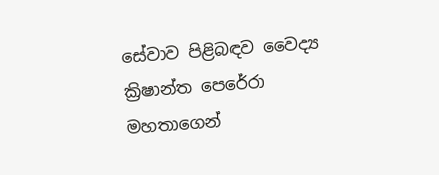සේවාව පිළිබඳව වෛද්‍ය ක්‍රිෂාන්ත පෙරේරා මහතාගෙන්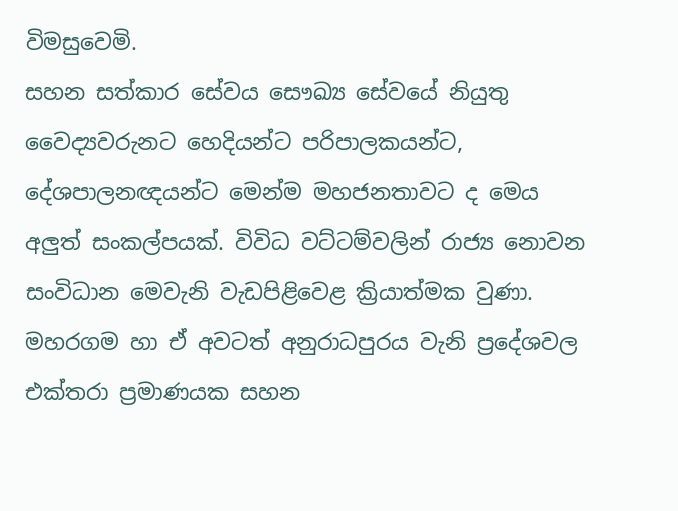විමසුවෙමි.
සහන සත්කාර සේවය සෞඛ්‍ය සේවයේ නියුතු වෛද්‍යවරුනට හෙදියන්ට පරිපාලකයන්ට, දේශපාලනඥයන්ට මෙන්ම මහජනතාවට ද මෙය අලුත් සංකල්පයක්. විවිධ වට්ටම්වලින් රාජ්‍ය නොවන සංවිධාන මෙවැනි වැඩපිළිවෙළ ක්‍රියාත්මක වුණා. මහරගම හා ඒ අවටත් අනුරාධපුරය වැනි ප්‍රදේශවල එක්තරා ප්‍රමාණයක සහන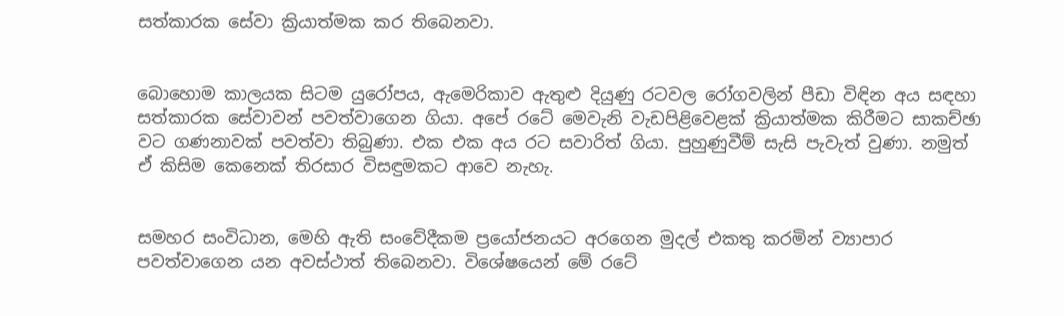සත්කාරක සේවා ක්‍රියාත්මක කර තිබෙනවා.


බොහොම කාලයක සිටම යුරෝපය, ඇමෙරිකාව ඇතුළු දියුණු රටවල රෝගවලින් පීඩා විඳින අය සඳහා සත්කාරක සේවාවන් පවත්වාගෙන ගියා. අපේ රටේ මෙවැනි වැඩපිළිවෙළක් ක්‍රියාත්මක කිරීමට සාකච්ඡා වට ගණනාවක් පවත්වා තිබුණා. එක එක අය රට සවාරිත් ගියා. පුහුණුවීම් සැසි පැවැත් වුණා. නමුත් ඒ කිසිම කෙනෙක් තිරසාර විසඳුමකට ආවෙ නැහැ.


සමහර සංවිධාන, මෙහි ඇති සංවේදීකම ප්‍රයෝජනයට අරගෙන මුදල් එකතු කරමින් ව්‍යාපාර පවත්වාගෙන යන අවස්ථාත් තිබෙනවා. විශේෂයෙන් මේ රටේ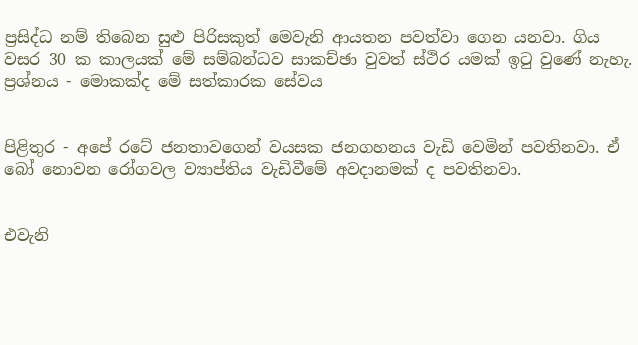ප්‍රසිද්ධ නම් තිබෙන සුළු පිරිසකුත් මෙවැනි ආයතන පවත්වා ගෙන යනවා. ගිය වසර 30 ක කාලයක් මේ සම්බන්ධව සාකච්ඡා වුවත් ස්ථිර යමක් ඉටු වුණේ නැහැ.
ප්‍රශ්නය - මොකක්ද මේ සත්කාරක සේවය


පිළිතුර - අපේ රටේ ජනතාවගෙන් වයසක ජනගහනය වැඩි වෙමින් පවතිනවා. ඒ බෝ නොවන රෝගවල ව්‍යාප්තිය වැඩිවීමේ අවද‌ානමක් ද පවතිනවා.


එවැනි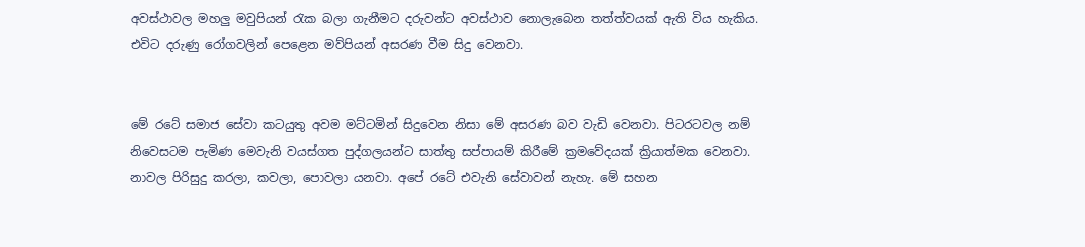අවස්ථාවල මහලු මවුපියන් රැක බලා ගැනීමට දරුවන්ට අවස්ථාව නොලැබෙන තත්ත්වයක් ඇති විය හැකිය. එවිට දරුණු රෝගවලින් පෙළෙන මව්පියන් අසරණ වීම සිදු වෙනවා.


මේ රටේ සමාජ සේවා කටයුතු අවම මට්ටමින් සිදුවෙන නිසා මේ අසරණ බව වැඩි වෙනවා. පිටරටවල නම් නිවෙසටම පැමිණ මෙවැනි වයස්ගත පුද්ගලයන්ට සාත්තු සප්පායම් කිරීමේ ක්‍රමවේදයක් ක්‍රියාත්මක වෙනවා. නාවල පිරිසුදු කරලා, කවලා, පොවලා යනවා. අපේ රටේ එවැනි සේවාවන් නැහැ. මේ සහන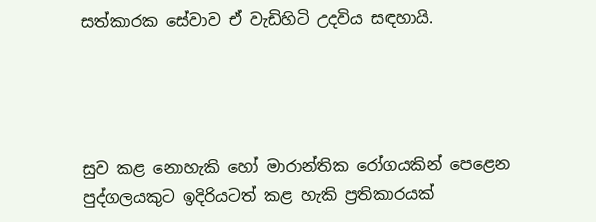සත්කාරක සේවාව ඒ වැඩිහිටි උදවිය සඳහායි.




සුව කළ නොහැකි හෝ මාරාන්තික රෝගයකින් පෙළෙන පුද්ගලයකුට ඉදිරියටත් කළ හැකි ප්‍රතිකාරයක්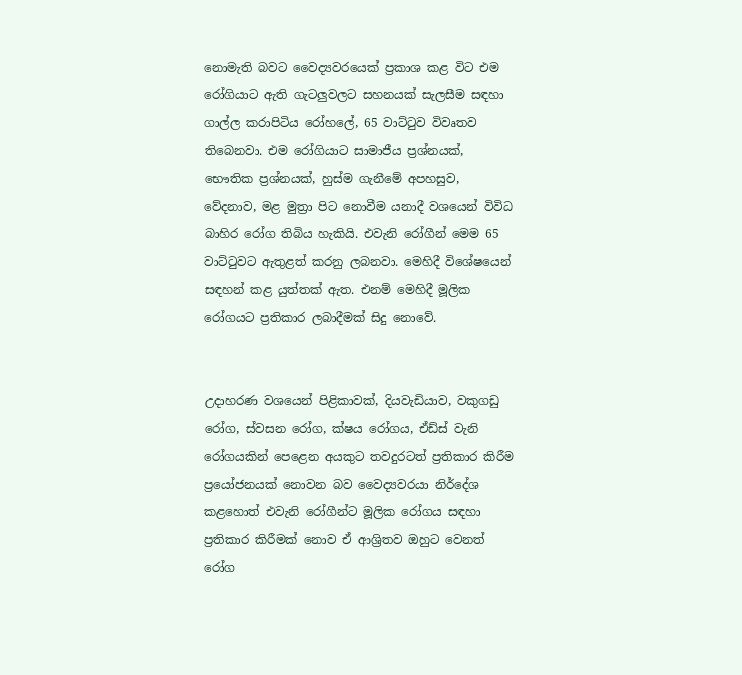නොමැති බවට වෛද්‍යවරයෙක් ප්‍රකාශ කළ විට එම රෝගියාට ඇති ගැටලුවලට සහනයක් සැලසීම සඳහා ගාල්ල කරාපිටිය රෝහලේ, 65 වාට්ටුව විවෘතව තිබෙනවා. එම රෝගියාට සාමාජීය ප්‍රශ්නයක්, භෞතික ප්‍රශ්නයක්, හුස්ම ගැනීමේ අපහසුව, වේදනාව, මළ මුත්‍රා පිට නොවීම යනාදී වශයෙන් විවිධ බාහිර රෝග තිබිය හැකියි. එවැනි රෝගීන් මෙම 65 වාට්ටුවට ඇතුළත් කරනු ලබනවා. මෙහිදී විශේෂයෙන් සඳහන් කළ යුත්තක් ඇත. එනම් මෙහිදී මූලික රෝගයට ප්‍රතිකාර ලබාදීමක් සිදු නොවේ.


උද‌ාහරණ වශයෙන් පිළිකාවක්, දියවැඩියාව, වකුගඩු රෝග, ස්වසන රෝග, ක්ෂය රෝගය, ඒඩ්ස් වැනි රෝගයකින් පෙළෙන අයකුට තවදුරටත් ප්‍රතිකාර කිරීම ප්‍රයෝජනයක් නොවන බව වෛද්‍යවරයා නිර්දේශ කළහොත් එවැනි රෝගීන්ට මූලික රෝගය සඳහා ප්‍රතිකාර කිරීමක් නොව ඒ ආශ්‍රිතව ඔහුට වෙනත් රෝග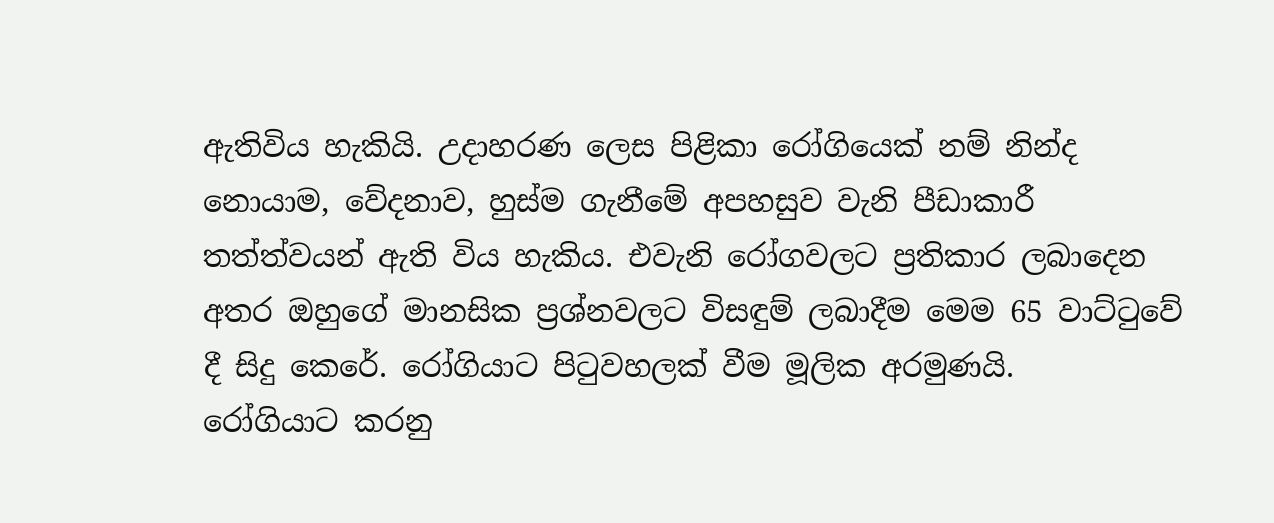ඇතිවිය හැකියි. උද‌ාහරණ ලෙස පිළිකා රෝගියෙක් නම් නින්ද නොයාම, වේදනාව, හුස්ම ගැනීමේ අපහසුව වැනි පීඩාකාරී තත්ත්වයන් ඇති විය හැකිය. එවැනි රෝගවලට ප්‍රතිකාර ලබාදෙන අතර ඔහුගේ මානසික ප්‍රශ්නවලට විසඳුම් ලබාදීම මෙම 65 වාට්ටුවේ දී සිදු කෙරේ. රෝගියාට පිටුවහලක් වීම මූලික අරමුණයි.
රෝගියාට කරනු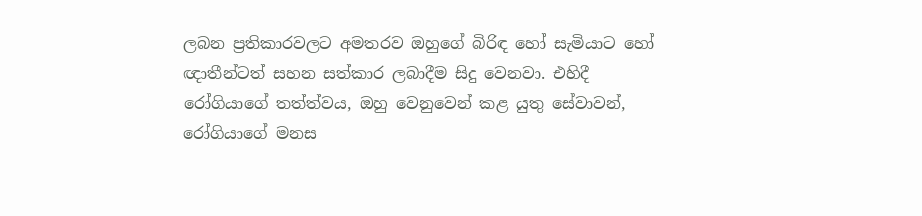ලබන ප්‍රතිකාරවලට අමතරව ඔහුගේ බිරිඳ හෝ සැමියාට හෝ ඥ‌ාතීන්ටත් සහන සත්කාර ලබාදීම සිදු වෙනවා. එහිදී රෝගියාගේ තත්ත්වය, ඔහු වෙනුවෙන් කළ යුතු සේවාවන්, රෝගියාගේ මනස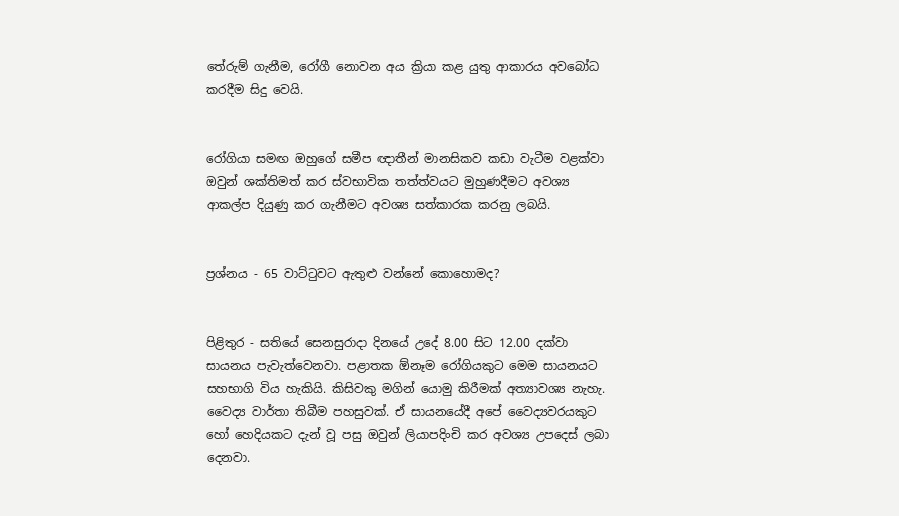තේරුම් ගැනීම, රෝගී නොවන අය ක්‍රියා කළ යුතු ආකාරය අවබෝධ කරදීම සිදු වෙයි.


රෝගියා සමඟ ඔහුගේ සමීප ඥ‌ාතීන් මානසිකව කඩා වැටීම වළක්වා ඔවුන් ශක්තිමත් කර ස්වභාවික තත්ත්වයට මුහුණදීමට අවශ්‍ය ආකල්ප දියුණු කර ගැනීමට අවශ්‍ය සත්කාරක කරනු ලබයි.


ප්‍රශ්නය - 65 වාට්ටුවට ඇතුළු වන්නේ කොහොමද?


පිළිතුර - සතියේ සෙනසුරාද‌ා දිනයේ උදේ 8.00 සිට 12.00 දක්වා සායනය පැවැත්වෙනවා. පළාතක ඕනෑම රෝගියකුට මෙම සායනයට සහභාගි විය හැකියි. කිසිවකු මගින් යොමු කිරීමක් අත්‍යාවශ්‍ය නැහැ. වෛද්‍ය වාර්තා තිබීම පහසුවක්. ඒ සායනයේදී අපේ වෛද්‍යවරයකුට හෝ හෙදියකට දැන් වූ පසු ඔවුන් ලියාපදිංචි කර අවශ්‍ය උපදෙස් ලබා දෙනවා.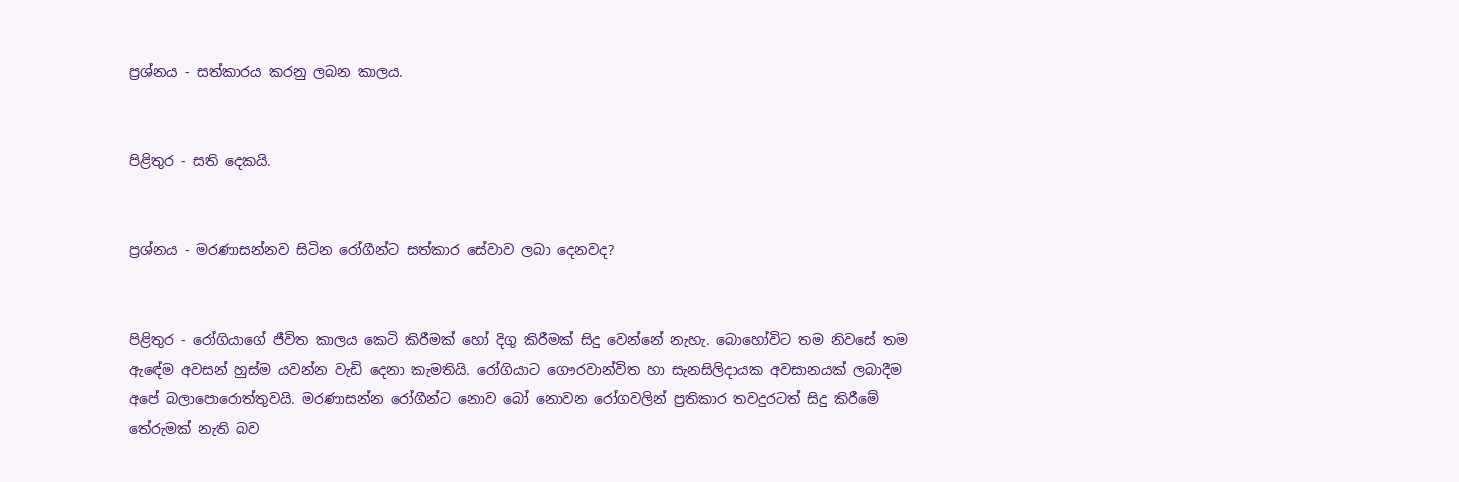ප්‍රශ්නය - සත්කාරය කරනු ලබන කාලය.


පිළිතුර - සති දෙකයි.


ප්‍රශ්නය - මරණාසන්නව සිටින රෝගීන්ට සත්කාර සේවාව ලබා දෙනවද?


පිළිතුර - රෝගියාගේ ජීවිත කාලය කෙටි කිරීමක් හෝ දිගු කිරීමක් සිදු වෙන්නේ නැහැ. බොහෝවිට තම නිවසේ තම ඇඳේම අවසන් හුස්ම යවන්න වැඩි දෙනා කැමතියි. රෝගියාට ගෞරවාන්විත හා සැනසිලිද‌ායක අවසානයක් ලබාදීම අපේ බලාපොරොත්තුවයි. මරණාසන්න රෝගීන්ට නොව බෝ නොවන රෝගවලින් ප්‍රතිකාර තවදුරටත් සිදු කිරීමේ තේරුමක් නැති බව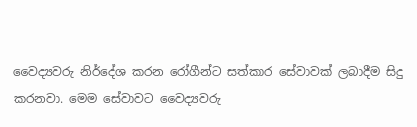වෛද්‍යවරු නිර්දේශ කරන රෝගීන්ට සත්කාර සේවාවක් ලබාදීම සිදු කරනවා. මෙම සේවාවට වෛද්‍යවරු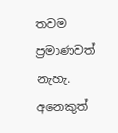තවම ප්‍රමාණවත් නැහැ. අනෙකුත්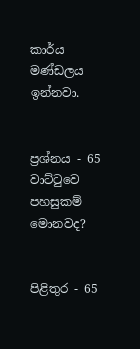කාර්ය මණ්ඩලය ඉන්නවා.


ප්‍රශ්නය - 65 වාට්ටුවෙ පහසුකම් මොනවද?


පිළිතුර - 65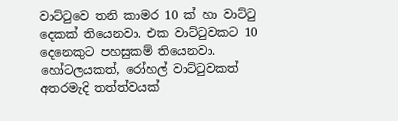වාට්ටුවෙ තනි කාමර 10 ක් හා වාට්ටු දෙකක් තියෙනවා. එක වාට්ටුවකට 10 දෙනෙකුට පහසුකම් තියෙනවා. හෝටලයකත්, රෝහල් වාට්ටුවකත් අතරමැදි තත්ත්වයක්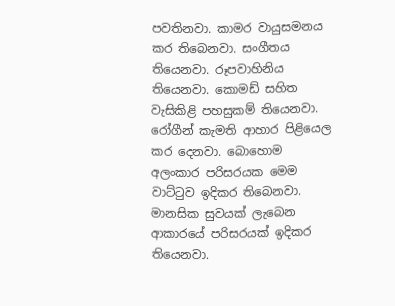පවතිනවා. කාමර වායුසමනය කර තිබෙනවා. සංගීතය තියෙනවා. රූපවාහිනිය තියෙනවා. කොමඩ් සහිත වැසිකිළි පහසුකම් තියෙනවා. රෝගීන් කැමති ආහාර පිළියෙල කර දෙනවා. බොහොම අලංකාර පරිසරයක මෙම වාට්ටුව ඉදිකර තිබෙනවා. මානසික සුවයක් ලැබෙන ආකාරයේ පරිසරයක් ඉදිකර තියෙනවා.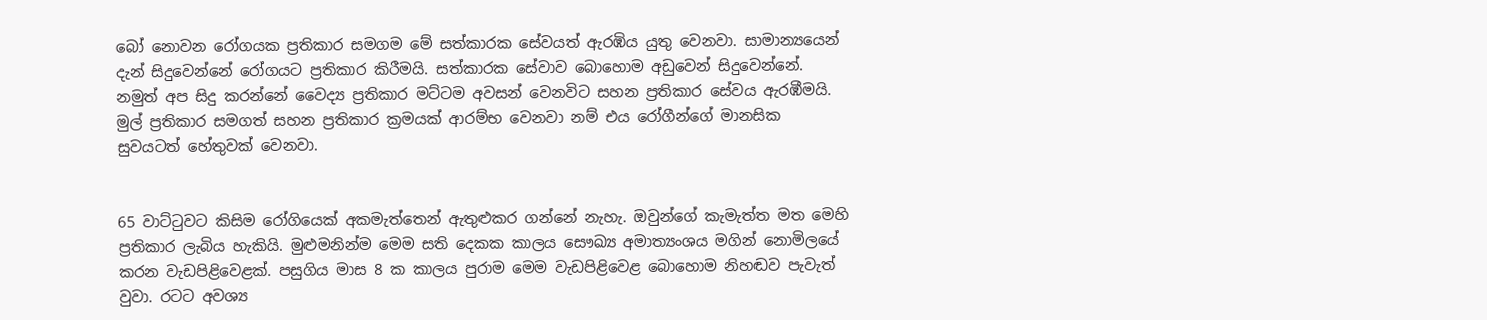බෝ නොවන රෝගයක ප්‍රතිකාර සමගම මේ සත්කාරක සේවයත් ඇරඹිය යුතු වෙනවා. සාමාන්‍යයෙන් දැන් සිදුවෙන්නේ රෝගයට ප්‍රතිකාර කිරීමයි. සත්කාරක සේවාව බොහොම අඩුවෙන් සිදුවෙන්නේ.
නමුත් අප සිදු කරන්නේ වෛද්‍ය ප්‍රතිකාර මට්ටම අවසන් වෙනවිට සහන ප්‍රතිකාර සේවය ඇරඹීමයි. මුල් ප්‍රතිකාර සමගත් සහන ප්‍රතිකාර ක්‍රමයක් ආරම්භ වෙනවා නම් එය රෝගීන්ගේ මානසික සුවයටත් හේතුවක් වෙනවා.


65 වාට්ටුවට කිසිම රෝගියෙක් අකමැත්තෙන් ඇතුළුකර ගන්නේ නැහැ. ඔවුන්ගේ කැමැත්ත මත මෙහි ප්‍රතිකාර ලැබිය හැකියි. මුළුමනින්ම මෙම සති දෙකක කාලය සෞඛ්‍ය අමාත්‍යංශය මගින් නොමිලයේ කරන වැඩපිළිවෙළක්. පසුගිය මාස 8 ක කාලය පුරාම මෙම වැඩපිළිවෙළ බොහොම නිහඬව පැවැත් වුවා. රටට අවශ්‍ය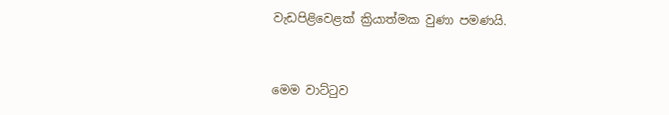වැඩපිළිවෙළක් ක්‍රියාත්මක වුණා පමණයි.


මෙම වාට්ටුව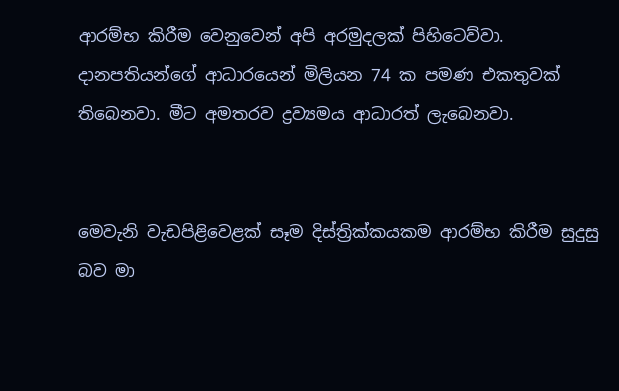ආරම්භ කිරීම වෙනුවෙන් අපි අරමුදලක් පිහිටෙව්වා. ද‌ානපතියන්ගේ ආධාරයෙන් මිලියන 74 ක පමණ එකතුවක් තිබෙනවා. මීට අමතරව ද්‍රව්‍යමය ආධාරත් ලැබෙනවා.


මෙවැනි වැඩපිළිවෙළක් සෑම දිස්ත්‍රික්කයකම ආරම්භ කිරීම සුදුසු බව මා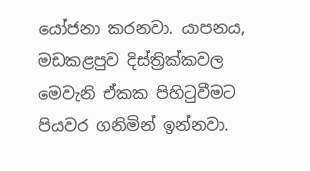යෝජනා කරනවා. යාපනය, මඩකළපුව දිස්ත්‍රික්කවල මෙවැනි ඒකක පිහිටුවීමට පියවර ගනිමින් ඉන්නවා.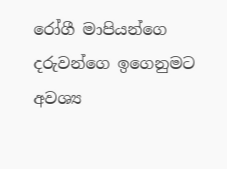රෝගී මාපියන්ගෙ දරුවන්ගෙ ඉගෙනුමට අවශ්‍ය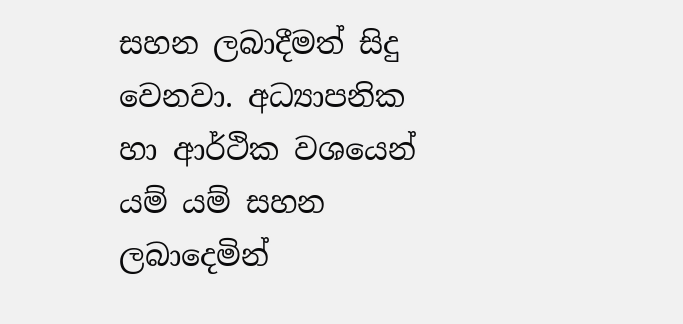සහන ලබාදීමත් සිදු වෙනවා. අධ්‍යාපනික හා ආර්ථික වශයෙන් යම් යම් සහන ලබාදෙමින්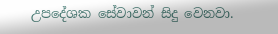උපදේශක සේවාවන් සිදු වෙනවා.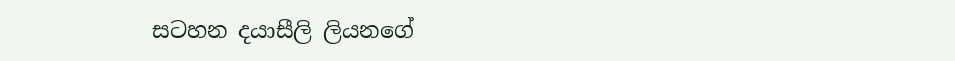සටහන දයාසීලි ලියනගේ